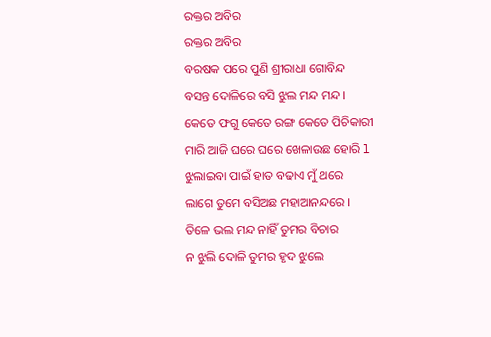ରକ୍ତର ଅବିର
ରକ୍ତର ଅବିର
ବରଷକ ପରେ ପୁଣି ଶ୍ରୀରାଧା ଗୋବିନ୍ଦ
ବସନ୍ତ ଦୋଳିରେ ବସି ଝୁଲ ମନ୍ଦ ମନ୍ଦ ।
କେତେ ଫଗୁ କେତେ ରଙ୍ଗ କେତେ ପିଚିକାରୀ
ମାରି ଆଜି ଘରେ ଘରେ ଖେଳାଉଛ ହୋରି l
ଝୁଲାଇବା ପାଇଁ ହାତ ବଢାଏ ମୁଁ ଥରେ
ଲାଗେ ତୁମେ ବସିଅଛ ମହାଆନନ୍ଦରେ ।
ତିଳେ ଭଲ ମନ୍ଦ ନାହିଁ ତୁମର ବିଚାର
ନ ଝୁଲି ଦୋଳି ତୁମର ହୃଦ ଝୁଲେ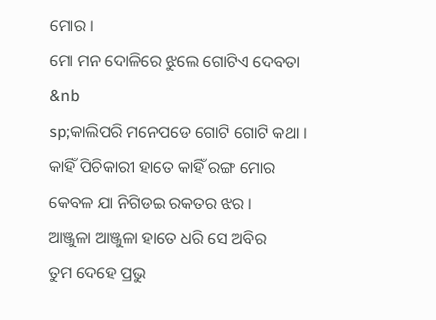ମୋର ।
ମୋ ମନ ଦୋଳିରେ ଝୁଲେ ଗୋଟିଏ ଦେବତା
&nb
sp;କାଲିପରି ମନେପଡେ ଗୋଟି ଗୋଟି କଥା ।
କାହିଁ ପିଚିକାରୀ ହାତେ କାହିଁ ରଙ୍ଗ ମୋର
କେବଳ ଯା ନିଗିଡଇ ରକତର ଝର ।
ଆଞ୍ଜୁଳା ଆଞ୍ଜୁଳା ହାତେ ଧରି ସେ ଅବିର
ତୁମ ଦେହେ ପ୍ରଭୁ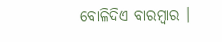ବୋଳିଦିଏ ବାରମ୍ବାର ।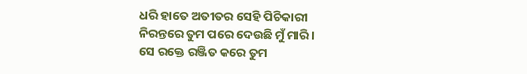ଧରି ହାତେ ଅତୀତର ସେହି ପିଚିକାରୀ
ନିରନ୍ତରେ ତୁମ ପରେ ଦେଉଛି ମୁଁ ମାରି ।
ସେ ରକ୍ତେ ରଞ୍ଜିତ କରେ ତୁମ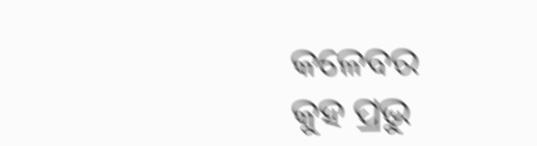କଳେବର
କୁହ ପ୍ରଭୁ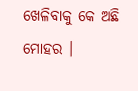ଖେଳିବାକୁ କେ ଅଛି ମୋହର ।